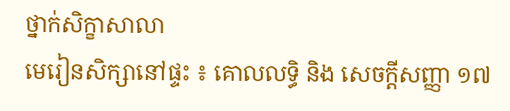ថ្នាក់សិក្ខាសាលា
មេរៀនសិក្សានៅផ្ទះ ៖ គោលលទ្ធិ និង សេចក្តីសញ្ញា ១៧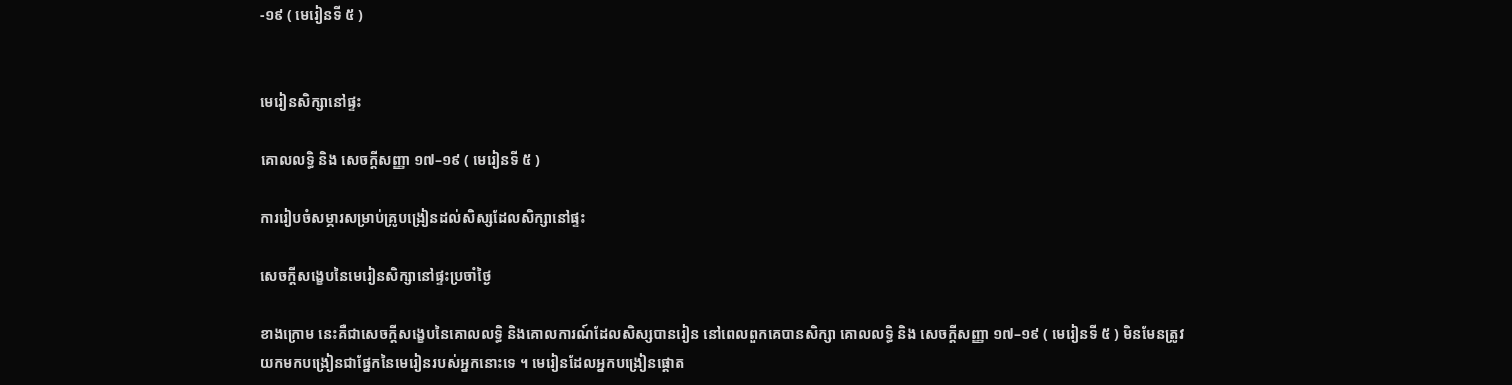-១៩ ( មេរៀនទី ៥ )


មេរៀនសិក្សានៅផ្ទះ

គោលលទ្ធិ និង សេចក្តីសញ្ញា ១៧–១៩ ( មេរៀនទី ៥ )

ការរៀបចំសម្ភារសម្រាប់គ្រូបង្រៀនដល់សិស្សដែលសិក្សានៅផ្ទះ

សេចក្ដីសង្ខេបនៃមេរៀនសិក្សានៅផ្ទះប្រចាំថ្ងៃ

ខាងក្រោម នេះគឺជាសេចក្តីសង្ខេបនៃគោលលទ្ធិ និងគោលការណ៍ដែលសិស្សបានរៀន នៅពេលពួកគេបានសិក្សា គោលលទ្ធិ និង សេចក្ដីសញ្ញា ១៧–១៩ ( មេរៀនទី ៥ ) មិនមែនត្រូវយកមកបង្រៀនជាផ្នែកនៃមេរៀនរបស់អ្នកនោះទេ ។ មេរៀនដែលអ្នកបង្រៀនផ្ដោត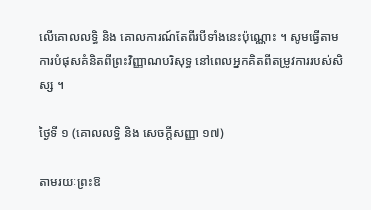លើគោលលទ្ធិ និង គោលការណ៍តែពីរបីទាំងនេះប៉ុណ្ណោះ ។ សូមធ្វើតាមការបំផុសគំនិតពីព្រះវិញ្ញាណបរិសុទ្ធ នៅពេលអ្នកគិតពីតម្រូវការរបស់សិស្ស ។

ថ្ងៃទី ១ (គោលលទ្ធិ និង សេចក្តីសញ្ញា ១៧)

តាមរយៈព្រះឱ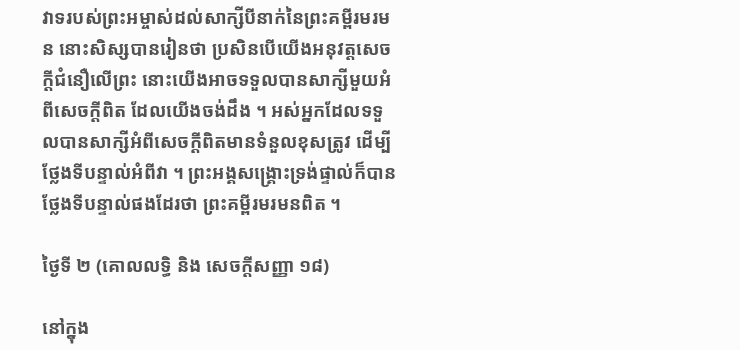វាទរបស់ព្រះអម្ចាស់ដល់សាក្សីបីនាក់នៃព្រះគម្ពីរមរមន នោះសិស្សបានរៀនថា ប្រសិនបើយើងអនុវត្តសេចក្ដីជំនឿលើព្រះ នោះយើងអាចទទួលបានសាក្សីមួយអំពីសេចក្ដីពិត ដែលយើងចង់ដឹង ។ អស់អ្នកដែលទទួលបានសាក្សីអំពីសេចក្ដីពិតមានទំនួលខុសត្រូវ ដើម្បីថ្លែងទីបន្ទាល់អំពីវា ។ ព្រះអង្គសង្គ្រោះទ្រង់ផ្ទាល់ក៏បានថ្លែងទីបន្ទាល់ផងដែរថា ព្រះគម្ពីរមរមនពិត ។

ថ្ងៃទី ២ (គោលលទ្ធិ និង សេចក្តីសញ្ញា ១៨)

នៅក្នុង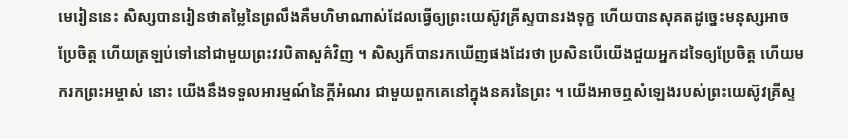មេរៀននេះ សិស្សបានរៀនថាតម្លៃនៃព្រលឹងគឺមហិមាណាស់ដែលធ្វើឲ្យព្រះយេស៊ូវគ្រីស្ទបានរងទុក្ខ ហើយបានសុគតដូច្នេះមនុស្សអាចប្រែចិត្ត ហើយត្រឡប់ទៅនៅជាមួយព្រះវរបិតាសួគ៌វិញ ។ សិស្សក៏បានរកឃើញផងដែរថា ប្រសិនបើយើងជួយអ្នកដទៃឲ្យប្រែចិត្ត ហើយមករកព្រះអម្ចាស់ នោះ យើងនឹងទទួលអារម្មណ៍នៃក្ដីអំណរ ជាមួយពួកគេនៅក្នុងនគរនៃព្រះ ។ យើងអាចឮសំឡេងរបស់ព្រះយេស៊ូវគ្រីស្ទ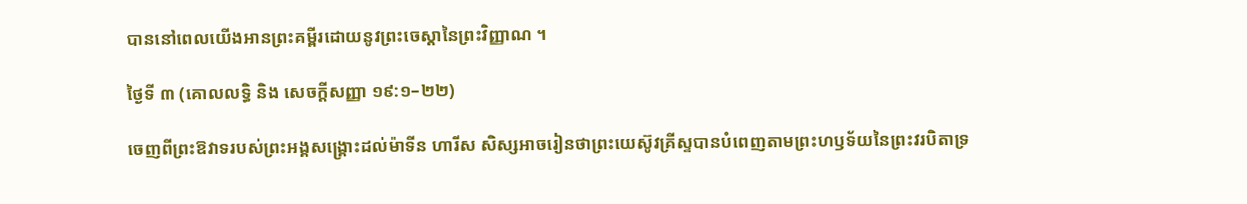បាននៅពេលយើងអានព្រះគម្ពីរដោយនូវព្រះចេស្ដានៃព្រះវិញ្ញាណ ។

ថ្ងៃទី ៣ (គោលលទ្ធិ និង សេចក្តីសញ្ញា ១៩:១–២២)

ចេញពីព្រះឱវាទរបស់ព្រះអង្គសង្គ្រោះដល់ម៉ាទីន ហារីស សិស្សអាចរៀនថាព្រះយេស៊ូវគ្រីស្ទបានបំពេញតាមព្រះហឫទ័យនៃព្រះវរបិតាទ្រ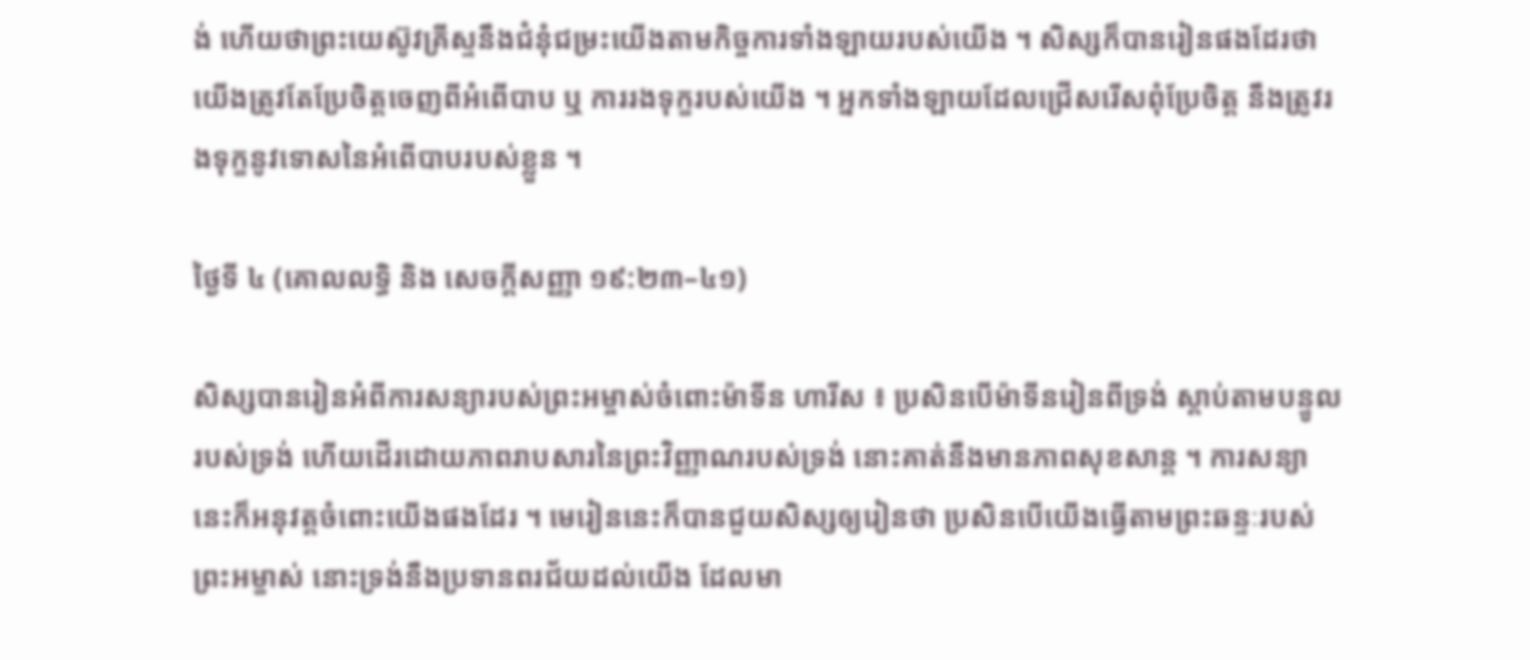ង់ ហើយថាព្រះយេស៊ូវគ្រីស្ទនឹងជំនុំជម្រះយើងតាមកិច្ចការទាំងឡាយរបស់យើង ។ សិស្សក៏បានរៀនផងដែរថាយើងត្រូវតែប្រែចិត្តចេញពីអំពើបាប ឬ ការរងទុក្ខរបស់យើង ។ អ្នកទាំងឡាយដែលជ្រើសរើសពុំប្រែចិត្ត នឹងត្រូវរងទុក្ខនូវទោសនៃអំពើបាបរបស់ខ្លួន ។

ថ្ងៃទី ៤ (គោលលទ្ធិ និង សេចក្តីសញ្ញា ១៩:២៣–៤១)

សិស្សបានរៀនអំពីការសន្យារបស់ព្រះអម្ចាស់ចំពោះម៉ាទីន ហារីស ៖ ប្រសិនបើម៉ាទីនរៀនពីទ្រង់ ស្ដាប់តាមបន្ទូលរបស់ទ្រង់ ហើយដើរដោយភាពរាបសារនៃព្រះវិញ្ញាណរបស់ទ្រង់ នោះគាត់នឹងមានភាពសុខសាន្ដ ។ ការសន្យានេះក៏អនុវត្តចំពោះយើងផងដែរ ។ មេរៀននេះក៏បានជួយសិស្សឲ្យរៀនថា ប្រសិនបើយើងធ្វើតាមព្រះឆន្ទៈរបស់ព្រះអម្ខាស់ នោះទ្រង់នឹងប្រទានពរជ័យដល់យើង ដែលមា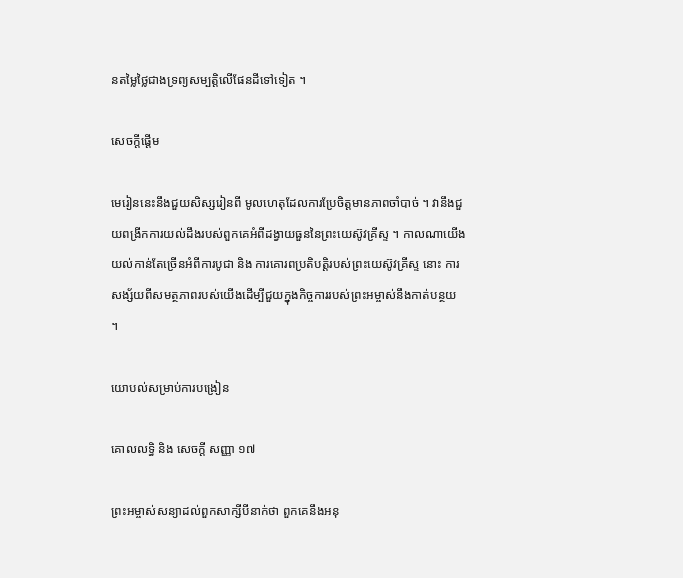នតម្លៃថ្លៃជាងទ្រព្យសម្បត្តិលើផែនដីទៅទៀត ។

សេចក្តីផ្ដើម

មេរៀននេះនឹងជួយសិស្សរៀនពី មូលហេតុដែលការប្រែចិត្តមានភាពចាំបាច់ ។ វានឹងជួយពង្រីកការយល់ដឹងរបស់ពួកគេអំពីដង្វាយធួននៃព្រះយេស៊ូវគ្រីស្ទ ។ កាលណាយើងយល់កាន់តែច្រើនអំពីការបូជា និង ការគោរពប្រតិបត្តិរបស់ព្រះយេស៊ូវគ្រីស្ទ នោះ ការសង្ស័យពីសមត្ថភាពរបស់យើងដើម្បីជួយក្នុងកិច្ចការរបស់ព្រះអម្ចាស់នឹងកាត់បន្ថយ ។

យោបល់សម្រាប់ការបង្រៀន

គោលលទ្ធិ និង សេចក្តី សញ្ញា ១៧

ព្រះអម្ចាស់សន្យាដល់ពួកសាក្សីបីនាក់ថា ពួកគេនឹងអនុ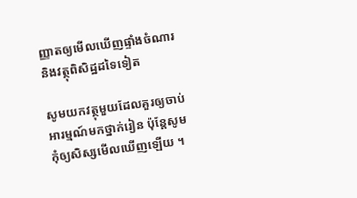ញ្ញាតឲ្យមើលឃើញផ្ទាំងចំណារ និងវត្ថុពិសិដ្ឋដទៃទៀត

សូមយកវត្ថុមួយដែលគួរឲ្យចាប់អារម្មណ៍មកថ្នាក់រៀន ប៉ុន្តែសូមកុំឲ្យសិស្សមើលឃើញឡើយ ។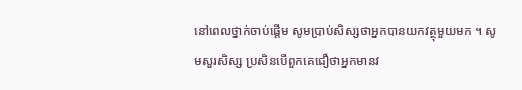នៅពេលថ្នាក់ចាប់ផ្ដើម សូមប្រាប់សិស្សថាអ្នកបានយកវត្ថុមួយមក ។ សូមសួរសិស្ស ប្រសិនបើពួកគេជឿថាអ្នកមានវ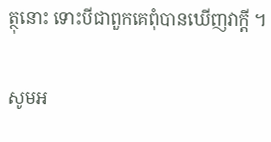ត្ថុនោះ ទោះបីជាពួកគេពុំបានឃើញវាក្តី ។

សូមអ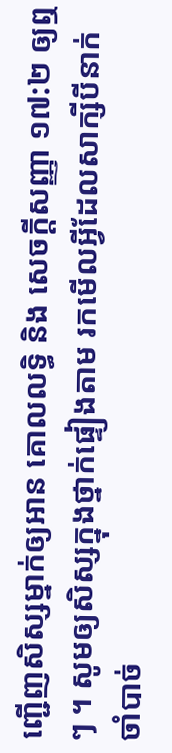ញ្ជើញសិស្សម្នាក់ឲ្យអាន គោលលទ្ធិ និង សេចក្ដីសញ្ញា ១៧:២ ឲ្យឮៗ ។ សូមឲ្យសិស្សក្នុងថ្នាក់ផ្ទៀងតាម រកមើលអ្វីដែលសាក្សីបីនាក់ចាំបាច់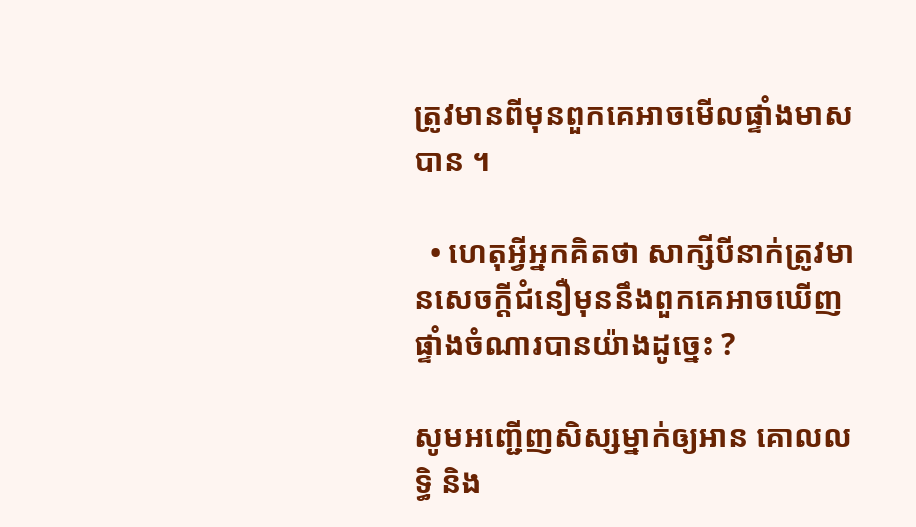ត្រូវមានពីមុនពួកគេអាចមើលផ្ទាំងមាសបាន ។

  • ហេតុអ្វីអ្នកគិតថា សាក្សីបីនាក់ត្រូវមានសេចក្ដីជំនឿមុននឹងពួកគេអាចឃើញផ្ទាំងចំណារបានយ៉ាងដូច្នេះ ?

សូមអញ្ជើញសិស្សម្នាក់ឲ្យអាន គោលលទ្ធិ និង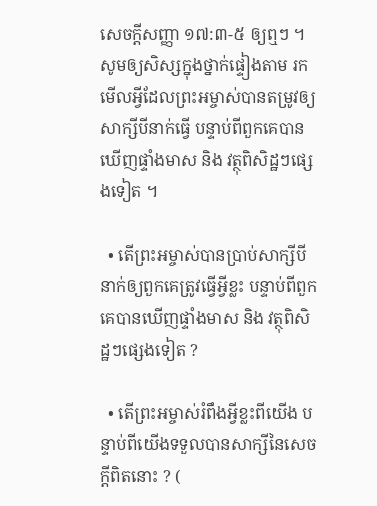សេចក្ដីសញ្ញា ១៧:៣-៥ ឲ្យឮៗ ។ សូមឲ្យសិស្សក្នុងថ្នាក់ផ្ទៀងតាម រកមើលអ្វីដែលព្រះអម្ចាស់បានតម្រូវឲ្យសាក្សីបីនាក់ធ្វើ បន្ទាប់ពីពួកគេបានឃើញផ្ទាំងមាស និង វត្ថុពិសិដ្ឋៗផ្សេងទៀត ។

  • តើព្រះអម្ចាស់បានប្រាប់សាក្សីបីនាក់ឲ្យពួកគេត្រូវធ្វើអ្វីខ្លះ បន្ទាប់ពីពួកគេបានឃើញផ្ទាំងមាស និង វត្ថុពិសិដ្ឋៗផ្សេងទៀត ?

  • តើព្រះអម្ចាស់រំពឹងអ្វីខ្លះពីយើង បន្ទាប់ពីយើងទទួលបានសាក្សីនៃសេចក្តីពិតនោះ ? (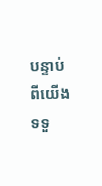បន្ទាប់ពីយើងទទួ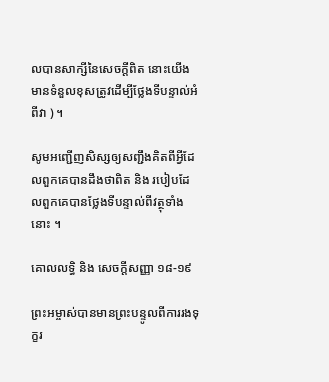លបានសាក្សីនៃសេចក្ដីពិត នោះយើងមានទំនួលខុសត្រូវដើម្បីថ្លែងទីបន្ទាល់អំពីវា ) ។

សូមអញ្ជើញសិស្សឲ្យសញ្ជឹងគិតពីអ្វីដែលពួកគេបានដឹងថាពិត និង របៀបដែលពួកគេបានថ្លែងទីបន្ទាល់ពីវត្ថុទាំងនោះ ។

គោលលទ្ធិ និង សេចក្តីសញ្ញា ១៨-១៩

ព្រះអម្ចាស់បានមានព្រះបន្ទូលពីការរងទុក្ខរ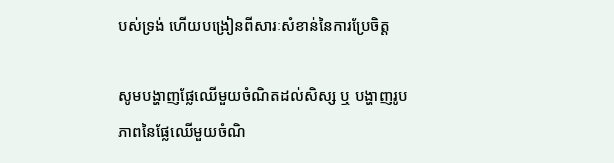បស់ទ្រង់ ហើយបង្រៀនពីសារៈសំខាន់នៃការប្រែចិត្ត

សូមបង្ហាញផ្លែឈើមួយចំណិតដល់សិស្ស ឬ បង្ហាញរូបភាពនៃផ្លែឈើមួយចំណិ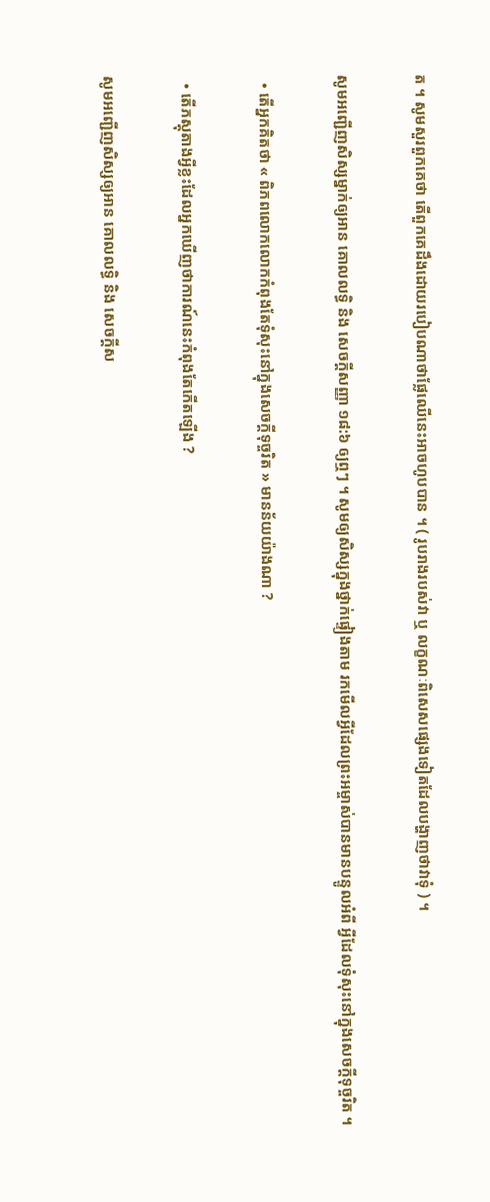ត ។ សូមសួរពួកគេថា តើពួកគេដឹងដោយរបៀបណាថាផ្លែឈើនេះអាចហូបបាន ។ ( រូបរាងរបស់វា ឬ លក្ខណៈពិសេសផ្សេងទៀតដែលបង្ហាញថាវាទុំ ) ។

សូមអញ្ជើញសិស្សម្នាក់ឲ្យអាន គោលលទ្ធិ និង សេចក្ដីសញ្ញា ១៨:៦ ឲ្យឮៗ ។ សូមឲ្យសិស្សក្នុងថ្នាក់ផ្ទៀងតាម រកមើលអ្វីដែលព្រះអម្ចាស់បានមានបន្ទូលអំពី អ្វីដែលទុំសុះនៅក្នុងសេចក្តីទុច្ចរិត ។

  • តើអ្នកគិតថា « ពិភពលោកលោកកំពុងតែទុំសុះនៅក្នុងសេចក្តីទុច្ចរិត » មានន័យយ៉ាងណា ?

  • តើភស្តុតាងអ្វីខ្លះដែលអ្នកឃើញថាការណ៍នេះកំពុងតែកើតឡើង ?

សូមអញ្ជើញសិស្សឲ្យអាន គោលលទ្ធិ និង សេចក្ដីស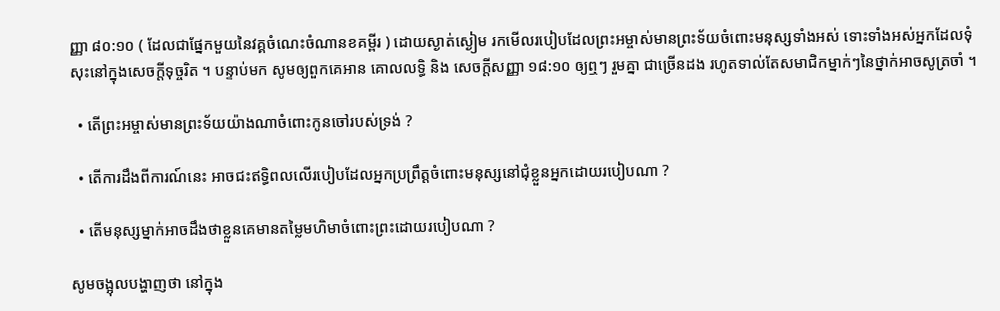ញ្ញា ៨០:១០ ( ដែលជាផ្នែកមួយនៃវគ្គចំណេះចំណានខគម្ពីរ ) ដោយស្ងាត់ស្ងៀម រកមើលរបៀបដែលព្រះអម្ចាស់មានព្រះទ័យចំពោះមនុស្សទាំងអស់ ទោះទាំងអស់អ្នកដែលទុំសុះនៅក្នុងសេចក្តីទុច្ចរិត ។ បន្ទាប់មក សូមឲ្យពួកគេអាន គោលលទ្ធិ និង សេចក្ដីសញ្ញា ១៨:១០ ឲ្យឮៗ រួមគ្នា ជាច្រើនដង រហូតទាល់តែសមាជិកម្នាក់ៗនៃថ្នាក់អាចសូត្រចាំ ។

  • តើព្រះអម្ចាស់មានព្រះទ័យយ៉ាងណាចំពោះកូនចៅរបស់ទ្រង់ ?

  • តើការដឹងពីការណ៍នេះ អាចជះឥទ្ធិពលលើរបៀបដែលអ្នកប្រព្រឹត្តចំពោះមនុស្សនៅជុំខ្លួនអ្នកដោយរបៀបណា ?

  • តើមនុស្សម្នាក់អាចដឹងថាខ្លួនគេមានតម្លៃមហិមាចំពោះព្រះដោយរបៀបណា ?

សូមចង្អុលបង្ហាញថា នៅក្នុង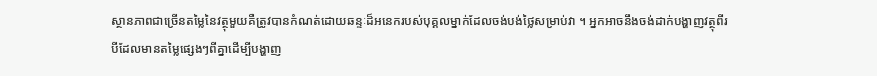ស្ថានភាពជាច្រើនតម្លៃនៃវត្ថុមួយគឺត្រូវបានកំណត់ដោយឆន្ទៈដ៏អនេករបស់បុគ្គលម្នាក់ដែលចង់បង់ថ្លៃសម្រាប់វា ។ អ្នកអាចនឹងចង់ដាក់បង្ហាញវត្ថុពីរបីដែលមានតម្លៃផ្សេងៗពីគ្នាដើម្បីបង្ហាញ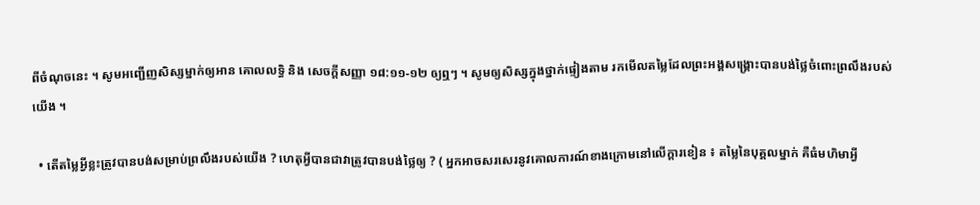ពីចំណុចនេះ ។ សូមអញ្ជើញសិស្សម្នាក់ឲ្យអាន គោលលទ្ធិ និង សេចក្ដីសញ្ញា ១៨:១១-១២ ឲ្យឮៗ ។ សូមឲ្យសិស្សក្នុងថ្នាក់ផ្ទៀងតាម រកមើលតម្លៃដែលព្រះអង្គសង្គ្រោះបានបង់ថ្លៃចំពោះព្រលឹងរបស់យើង ។

  • តើតម្លៃអ្វីខ្លះត្រូវបានបង់សម្រាប់ព្រលឹងរបស់យើង ? ហេតុអ្វីបានជាវាត្រូវបានបង់ថ្លៃឲ្យ ? ( អ្នកអាចសរសេរនូវគោលការណ៍ខាងក្រោមនៅលើក្ដារខៀន ៖ តម្លៃនៃបុគ្គលម្នាក់ គឺធំមហិមាអ្វី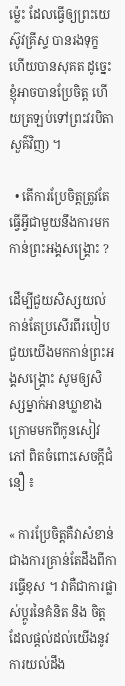ម៉្លេះ ដែលធ្វើឲ្យព្រះយេស៊ូវគ្រីស្ទ បានរងទុក្ខ ហើយបានសុគត ដូច្នេះខ្ញុំអាចបានប្រែចិត្ត ហើយត្រឡប់ទៅព្រះវរបិតាសួគ៌វិញ) ។

  • តើការប្រែចិត្តត្រូវតែធ្វើអ្វីជាមួយនឹងការមកកាន់ព្រះអង្គសង្គ្រោះ ?

ដើម្បីជួយសិស្សយល់កាន់តែប្រសើរពីរបៀបជួយយើងមកកាន់ព្រះអង្គសង្គ្រោះ សូមឲ្យសិស្សម្នាក់អានឃ្លាខាងក្រោមមកពីកូនសៀវភៅ ពិតចំពោះសេចក្ដីជំនឿ ៖

« ការប្រែចិត្តគឺវាសំខាន់ជាងការគ្រាន់តែដឹងពីការធ្វើខុស ។ វាគឺជាការផ្លាស់ប្តូរនៃគំនិត និង ចិត្តដែលផ្តល់ដល់យើងនូវការយល់ដឹង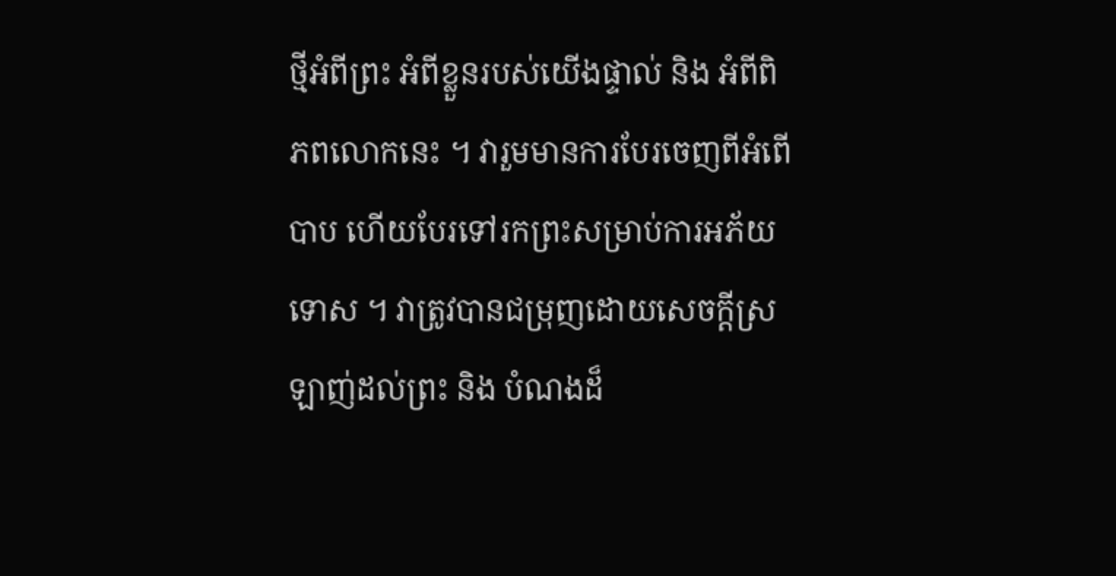ថ្មីអំពីព្រះ អំពីខ្លួនរបស់យើងផ្ទាល់ និង អំពីពិភពលោកនេះ ។ វារួមមានការបែរចេញពីអំពើបាប ហើយបែរទៅរកព្រះសម្រាប់ការអភ័យទោស ។ វាត្រូវបានជម្រុញដោយសេចក្ដីស្រឡាញ់ដល់ព្រះ និង បំណងដ៏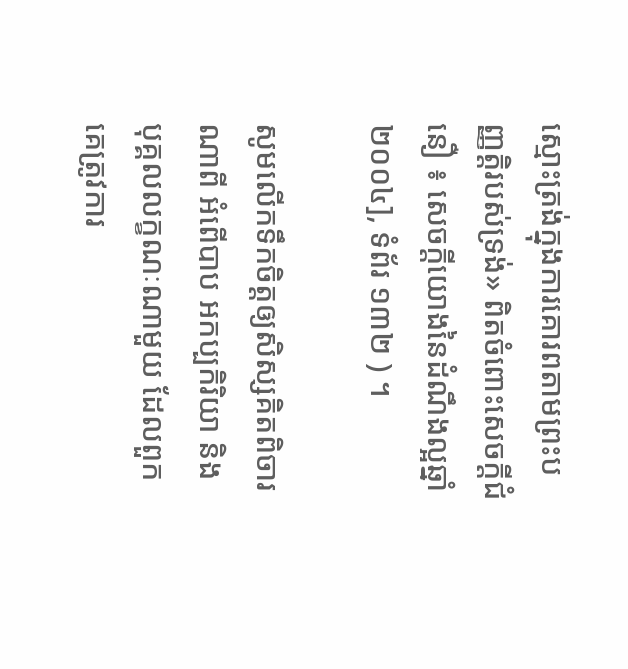ស្មោះត្រង់ក្នុងការគោរពតាមព្រះបញ្ញត្តិរបស់ទ្រង់» ពិតចំពោះសេចក្ដីជំនឿ ៖ សេចក្ដីយោងនៃដំណឹងល្អឆ្នាំ ២០០៤], ទំព័រ ១៣២ ) ។

សូមលើកទឹកចិត្តឲ្យសិស្សគិតពិចារណាពី អំពើបាប អកប្បកិរិយា និង បុគ្គលលក្ខណៈណាមួយ ដែលពួកគេត្រូវការ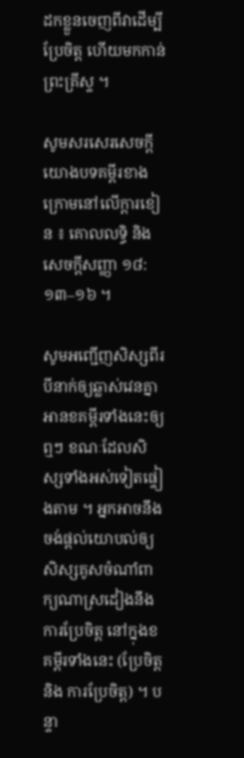ដកខ្លួនចេញពីវាដើម្បីប្រែចិត្ត ហើយមកកាន់ព្រះគ្រីស្ទ ។

សូមសរសេរសេចក្ដីយោងបទគម្ពីរខាងក្រោមនៅលើក្ដារខៀន ៖ គោលលទ្ធិ និង សេចក្តីសញ្ញា ១៨:១៣–១៦ ។

សូមអញ្ជើញសិស្សពីរបីនាក់ឲ្យឆ្លាស់វេនគ្នាអានខគម្ពីរទាំងនេះឲ្យឮៗ ខណៈដែលសិស្សទាំងអស់ទៀតផ្ទៀងតាម ។ អ្នកអាចនឹងចង់ផ្ដល់យោបល់ឲ្យសិស្សគូសចំណាំពាក្យណាស្រដៀងនឹង ការប្រែចិត្ត នៅក្នុងខគម្ពីរទាំងនេះ (ប្រែចិត្ត និង ការប្រែចិត្ត) ។ បន្ទា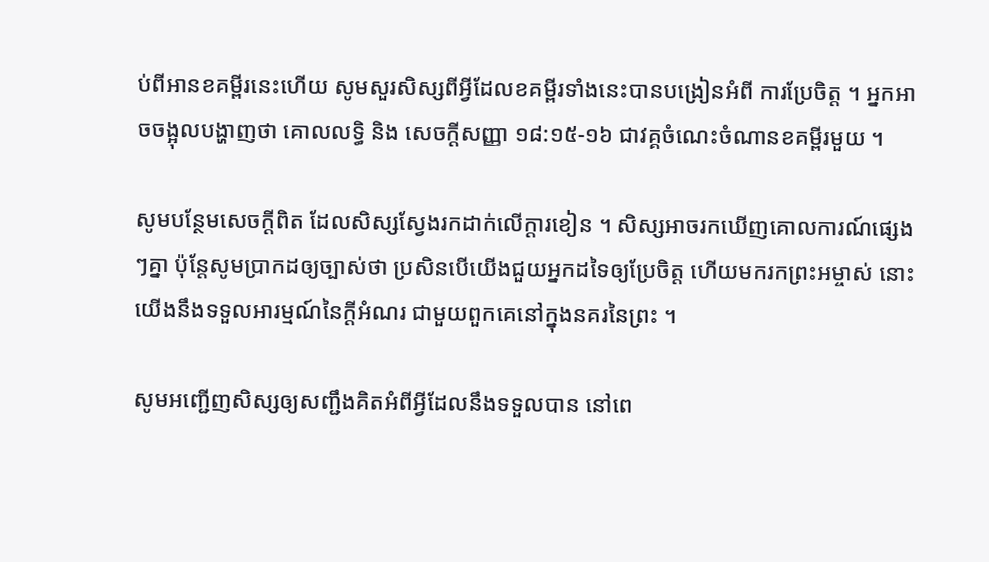ប់ពីអានខគម្ពីរនេះហើយ សូមសួរសិស្សពីអ្វីដែលខគម្ពីរទាំងនេះបានបង្រៀនអំពី ការប្រែចិត្ត ។ អ្នកអាចចង្អុលបង្ហាញថា គោលលទ្ធិ និង សេចក្តីសញ្ញា ១៨:១៥-១៦ ជាវគ្គចំណេះចំណានខគម្ពីរមួយ ។

សូមបន្ថែមសេចក្ដីពិត ដែលសិស្សស្វែងរកដាក់លើក្តារខៀន ។ សិស្សអាចរកឃើញគោលការណ៍ផ្សេងៗគ្នា ប៉ុន្តែសូមប្រាកដឲ្យច្បាស់ថា ប្រសិនបើយើងជួយអ្នកដទៃឲ្យប្រែចិត្ត ហើយមករកព្រះអម្ចាស់ នោះ យើងនឹងទទួលអារម្មណ៍នៃក្ដីអំណរ ជាមួយពួកគេនៅក្នុងនគរនៃព្រះ ។

សូមអញ្ជើញសិស្សឲ្យសញ្ជឹងគិតអំពីអ្វីដែលនឹងទទួលបាន នៅពេ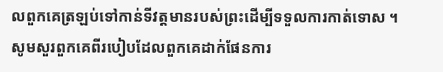លពួកគេត្រឡប់ទៅកាន់ទីវត្តមានរបស់ព្រះដើម្បីទទួលការកាត់ទោស ។ សូមសួរពួកគេពីរបៀបដែលពួកគេដាក់ផែនការ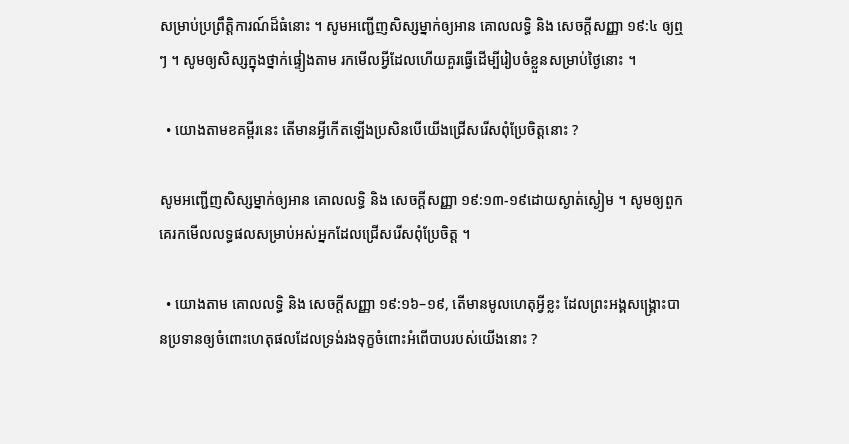សម្រាប់ប្រព្រឹត្តិការណ៍ដ៏ធំនោះ ។ សូមអញ្ជើញសិស្សម្នាក់ឲ្យអាន គោលលទ្ធិ និង សេចក្ដីសញ្ញា ១៩:៤ ឲ្យឮៗ ។ សូមឲ្យសិស្សក្នុងថ្នាក់ផ្ទៀងតាម រកមើលអ្វីដែលហើយគួរធ្វើដើម្បីរៀបចំខ្លួនសម្រាប់ថ្ងៃនោះ ។

  • យោងតាមខគម្ពីរនេះ តើមានអ្វីកើតឡើងប្រសិនបើយើងជ្រើសរើសពុំប្រែចិត្តនោះ ?

សូមអញ្ជើញសិស្សម្នាក់ឲ្យអាន គោលលទ្ធិ និង សេចក្ដីសញ្ញា ១៩:១៣-១៩ដោយស្ងាត់ស្ងៀម ។ សូមឲ្យពួកគេរកមើលលទ្ធផលសម្រាប់អស់អ្នកដែលជ្រើសរើសពុំប្រែចិត្ត ។

  • យោងតាម គោលលទ្ធិ និង សេចក្តីសញ្ញា ១៩:១៦–១៩, តើមានមូលហេតុអ្វីខ្លះ ដែលព្រះអង្គសង្គ្រោះបានប្រទានឲ្យចំពោះហេតុផលដែលទ្រង់រងទុក្ខចំពោះអំពើបាបរបស់យើងនោះ ?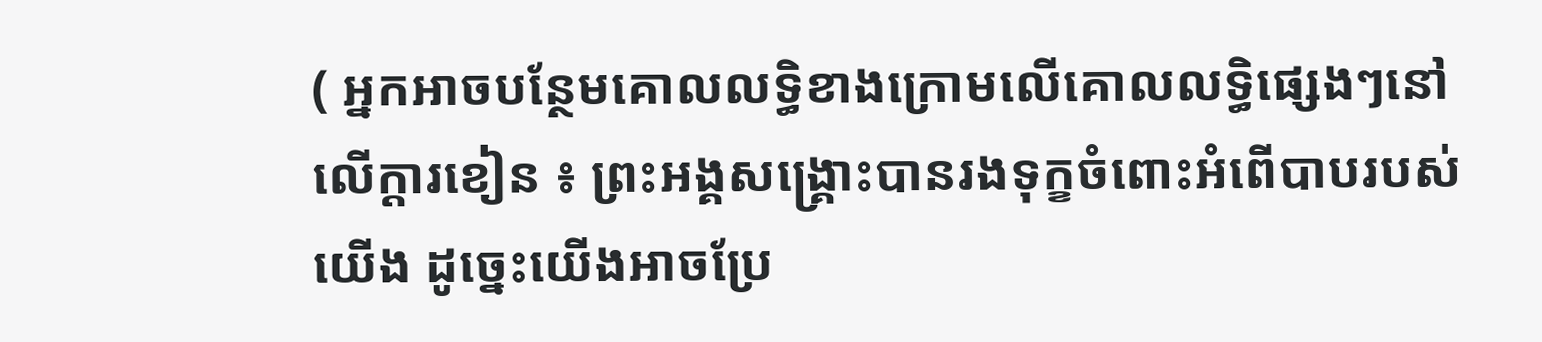( អ្នកអាចបន្ថែមគោលលទ្ធិខាងក្រោមលើគោលលទ្ធិផ្សេងៗនៅលើក្តារខៀន ៖ ព្រះអង្គសង្គ្រោះបានរងទុក្ខចំពោះអំពើបាបរបស់យើង ដូច្នេះយើងអាចប្រែ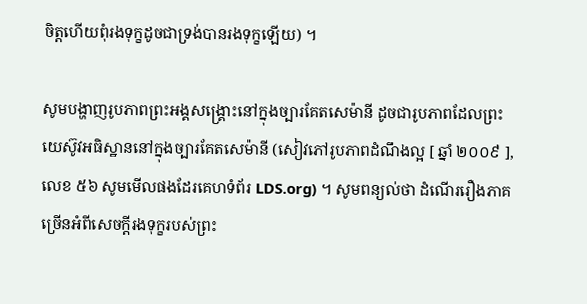ចិត្តហើយពុំរងទុក្ខដូចជាទ្រង់បានរងទុក្ខឡើយ) ។

សូមបង្ហាញរូបភាពព្រះអង្គសង្គ្រោះនៅក្នុងច្បារគែតសេម៉ានី ដូចជារូបភាពដែលព្រះយេស៊ូវអធិស្ឋាននៅក្នុងច្បារគែតសេម៉ានី (សៀវភៅរូបភាពដំណឹងល្អ [ ឆ្នាំ ២០០៩ ], លេខ ៥៦ សូមមើលផងដែរគេហទំព័រ LDS.org) ។ សូមពន្យល់ថា ដំណើររឿងភាគច្រើនអំពីសេចក្ដីរងទុក្ខរបស់ព្រះ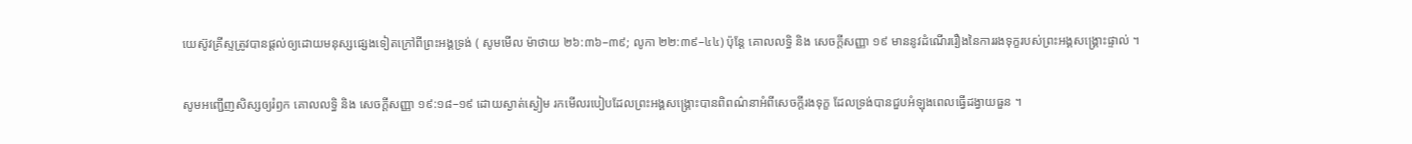យេស៊ូវគ្រីស្ទត្រូវបានផ្ដល់ឲ្យដោយមនុស្សផ្សេងទៀតក្រៅពីព្រះអង្គទ្រង់ ( សូមមើល ម៉ាថាយ ២៦:៣៦–៣៩; លូកា ២២:៣៩–៤៤) ប៉ុន្តែ គោលលទ្ធិ និង សេចក្តីសញ្ញា ១៩ មាននូវដំណើររឿងនៃការរងទុក្ខរបស់ព្រះអង្គសង្គ្រោះផ្ទាល់ ។

សូមអញ្ជើញសិស្សឲ្យរំឭក គោលលទ្ធិ និង សេចក្ដីសញ្ញា ១៩:១៨–១៩ ដោយស្ងាត់ស្ងៀម រកមើលរបៀបដែលព្រះអង្គសង្គ្រោះបានពិពណ៌នាអំពីសេចក្ដីរងទុក្ខ ដែលទ្រង់បានជួបអំឡុងពេលធ្វើដង្វាយធួន ។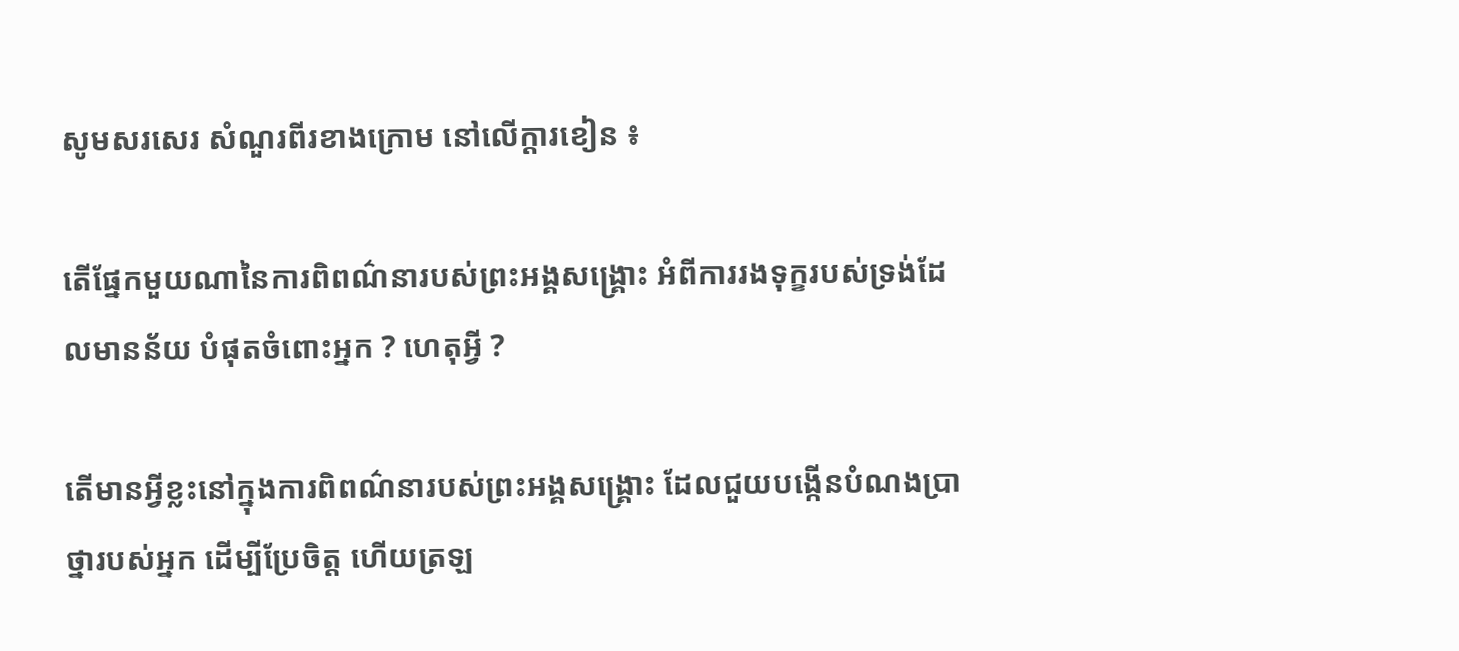សូមសរសេរ សំណួរពីរខាងក្រោម នៅលើក្ដារខៀន ៖

តើផ្នែកមួយណានៃការពិពណ៌នារបស់ព្រះអង្គសង្គ្រោះ អំពីការរងទុក្ខរបស់ទ្រង់ដែលមានន័យ បំផុតចំពោះអ្នក ? ហេតុអ្វី ?

តើមានអ្វីខ្លះនៅក្នុងការពិពណ៌នារបស់ព្រះអង្គសង្គ្រោះ ដែលជួយបង្កើនបំណងប្រាថ្នារបស់អ្នក ដើម្បីប្រែចិត្ត ហើយត្រឡ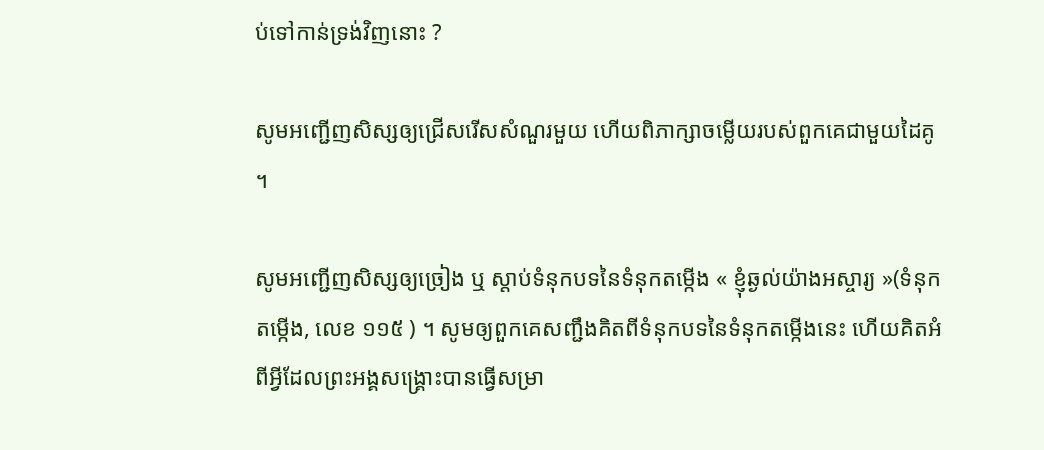ប់ទៅកាន់ទ្រង់វិញនោះ ?

សូមអញ្ជើញសិស្សឲ្យជ្រើសរើសសំណួរមួយ ហើយពិភាក្សាចម្លើយរបស់ពួកគេជាមួយដៃគូ ។

សូមអញ្ជើញសិស្សឲ្យច្រៀង ឬ ស្តាប់ទំនុកបទនៃទំនុកតម្កើង « ខ្ញុំឆ្ងល់យ៉ាងអស្ចារ្យ »(ទំនុកតម្កើង, លេខ ១១៥ ) ។ សូមឲ្យពួកគេសញ្ជឹងគិតពីទំនុកបទនៃទំនុកតម្កើងនេះ ហើយគិតអំពីអ្វីដែលព្រះអង្គសង្គ្រោះបានធ្វើសម្រា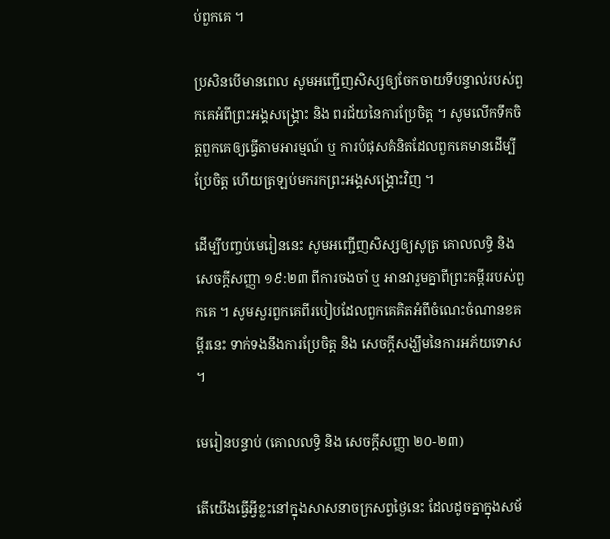ប់ពួកគេ ។

ប្រសិនបើមានពេល សូមអញ្ជើញសិស្សឲ្យចែកចាយទីបន្ទាល់របស់ពួកគេអំពីព្រះអង្គសង្គ្រោះ និង ពរជ័យនៃការប្រែចិត្ត ។ សូមលើកទឹកចិត្តពួកគេឲ្យធ្វើតាមអារម្មណ៍ ឬ ការបំផុសគំនិតដែលពួកគេមានដើម្បីប្រែចិត្ត ហើយត្រឡប់មករកព្រះអង្គសង្គ្រោះវិញ ។

ដើម្បីបញ្ចប់មេរៀននេះ សូមអញ្ជើញសិស្សឲ្យសូត្រ គោលលទ្ធិ និង សេចក្ដីសញ្ញា ១៩:២៣ ពីការចងចាំ ឬ អានវារួមគ្នាពីព្រះគម្ពីររបស់ពួកគេ ។ សូមសួរពួកគេពីរបៀបដែលពួកគេគិតអំពីចំណេះចំណានខគម្ពីរនេះ ទាក់ទងនឹងការប្រែចិត្ត និង សេចក្តីសង្ឃឹមនៃការអភ័យទោស ។

មេរៀនបន្ទាប់ (គោលលទ្ធិ និង សេចក្តីសញ្ញា ២០-២៣)

តើយើងធ្វើអ្វីខ្លះនៅក្នុងសាសនាចក្រសព្វថ្ងៃនេះ ដែលដូចគ្នាក្នុងសម័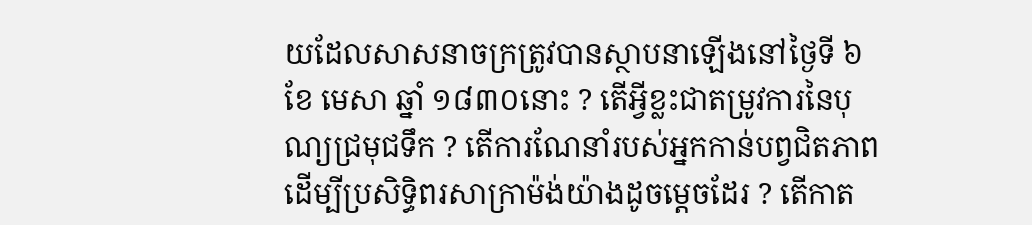យដែលសាសនាចក្រត្រូវបានស្ថាបនាឡើងនៅថ្ងៃទី ៦ ខែ មេសា ឆ្នាំ ១៨៣០នោះ ? តើអ្វីខ្លះជាតម្រូវការនៃបុណ្យជ្រមុជទឹក ? តើការណែនាំរបស់អ្នកកាន់បព្វជិតភាពដើម្បីប្រសិទ្ធិពរសាក្រាម៉ង់យ៉ាងដូចម្តេចដែរ ? តើកាត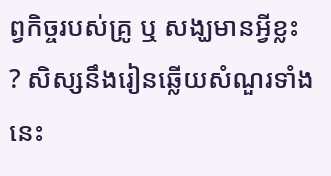ព្វកិច្ចរបស់គ្រូ ឬ សង្ឃមានអ្វីខ្លះ ? សិស្សនឹងរៀនឆ្លើយសំណួរទាំងនេះ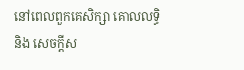នៅពេលពួកគេសិក្សា គោលលទ្ធិ និង សេចក្ដីស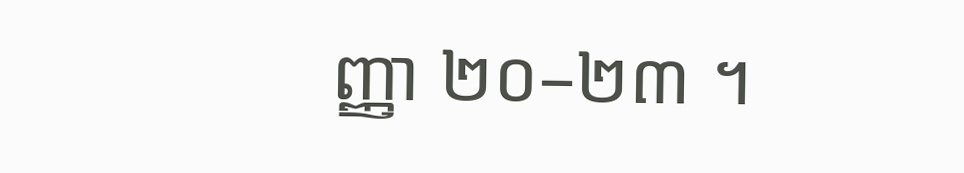ញ្ញា ២០–២៣ ។